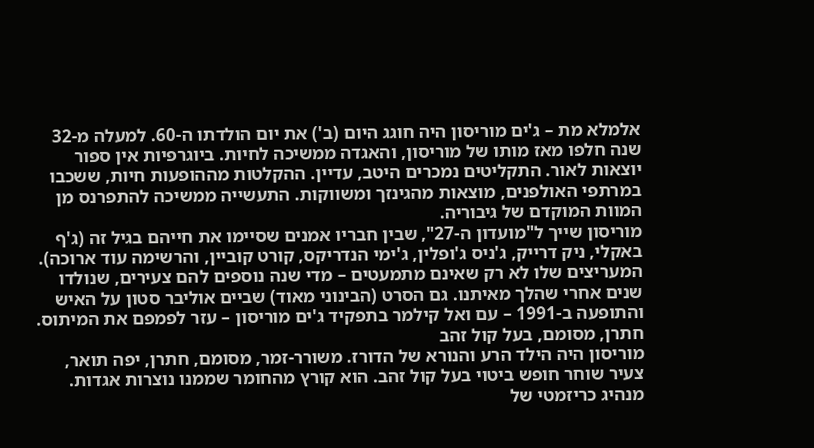אלמלא מת – ג'ים מוריסון היה חוגג היום (ב') את יום הולדתו ה-60. למעלה מ-32 שנה חלפו מאז מותו של מוריסון, והאגדה ממשיכה לחיות. ביוגרפיות אין ספור יוצאות לאור. התקליטים נמכרים היטב, עדיין. ההקלטות מההופעות חיות, ששכבו במרתפי האולפנים, מוצאות מהגינזך ומשווקות. התעשייה ממשיכה להתפרנס מן המוות המוקדם של גיבוריה.
מוריסון שייך ל"מועדון ה-27", שבין חבריו אמנים שסיימו את חייהם בגיל זה (ג'ף באקלי, ניק דרייק, ג'ניס ג'ופלין, ג'ימי הנדריקס, קורט קוביין, והרשימה עוד ארוכה). המעריצים שלו לא רק שאינם מתמעטים – מדי שנה נוספים להם צעירים, שנולדו שנים אחרי שהלך מאיתנו. גם הסרט (הבינוני מאוד) שביים אוליבר סטון על האיש והתופעה ב-1991 – עם ואל קילמר בתפקיד ג'ים מוריסון – עזר לפמפם את המיתוס.
חתרן, מסומם, בעל קול זהב
מוריסון היה הילד הרע והנורא של הדורז. משורר-זמר, מסומם, חתרן, יפה תואר, צעיר שוחר חופש ביטוי בעל קול זהב. הוא קורץ מהחומר שממנו נוצרות אגדות. מנהיג כריזמטי של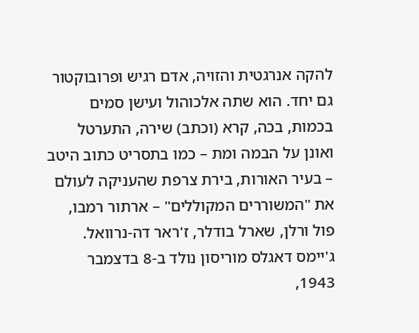להקה אנרגטית והזויה, אדם רגיש ופרובוקטור גם יחד. הוא שתה אלכוהול ועישן סמים בכמות, בכה, קרא (וכתב) שירה, התערטל ואונן על הבמה ומת – כמו בתסריט כתוב היטב – בעיר האורות, בירת צרפת שהעניקה לעולם את "המשוררים המקוללים" – ארתור רמבו, פול ורלן, שארל בודלר, ז'ראר דה-נרוואל.
ג'יימס דאגלס מוריסון נולד ב-8 בדצמבר 1943,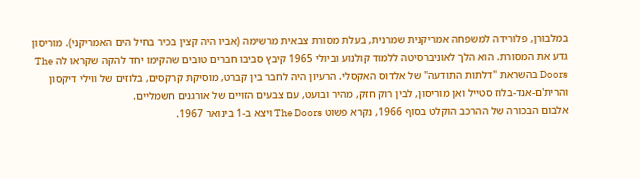במלבורן, פלורידה למשפחה אמריקנית שמרנית, בעלת מסורת צבאית מרשימה (אביו היה קצין בכיר בחיל הים האמריקני). מוריסון גדע את המסורת. הוא הלך לאוניברסיטה ללמוד קולנוע וביולי 1965 קיבץ סביבו חברים טובים שהקימו יחד להקה שקראו לה The Doors בהשראת "דלתות התודעה" של אלדוס האקסלי. הרעיון היה לחבר בין קברט, מוסיקת קרקסים, בלוזים של ווילי דיקסון והרית'ם-אנד-בלוז סטייל ואן מוריסון, לבין רוק חזק, מהיר ובועט, עם צבעים הזויים של אורגנים חשמליים.
אלבום הבכורה של ההרכב הוקלט בסוף 1966, נקרא פשוט The Doors ויצא ב-1 בינואר 1967.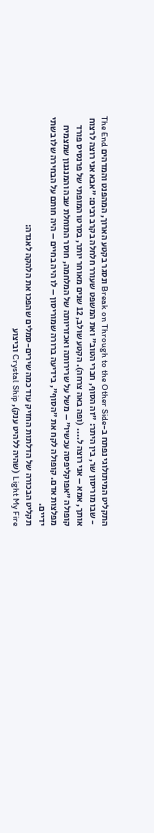התקליט המיתולוגי נפתח ב-Break on Through to the Other Side ונסגר בקטע הארוך, המהפנט והמדהים The End - שבו מוריסון שר, בין היתר: "זה הסוף, חברי הטוב" ואת המשפט שעורר חלחלה בקרב רבים: "אבא אני רוצה לרצוח אותך, אמא – אני רוצה ל.... (ופה באה צרחה). הקטע שולב, 12 שנים מאוחר יותר, בסרטו המופתי של פרנסיס פורד קופולה "אפוקליפסה עכשיו" – משל על שרירותה ואכזריותה של המלחמה, חוסר התוחלת שבה והמנגנון שמצמיח מפלצות אדם. קופולה לקח את "הסוף", בידיעה ברורה שמוריסון – לו היה בחיים – היה חותם על הבחירה שלו בשתי ידיים.
תקליט הבכורה של הדלתות החזיק עוד כמה שירים-סמלים שהפכו את הלהקה לאגדה:
Light My Fire (שהיה ללהיט ענק), Crystal Ship וביצוע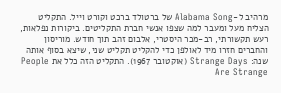מרהיב ל-Alabama Song של ברטולד ברכט וקורט וייל. התקליט הצליח מעל ומעבר למה שצפו אנשי חברת התקליטים. ביקורות נפלאות, רעש תקשורתי, רב-מכר היסטרי, אלבום זהב תוך חודש. מוריסון והחברים חזרו מיד לאולפן כדי להקליט תקליט שני, שיצא בסוף אותה שנה: Strange Days (אוקטובר 1967). התקליט הזה כלל את People Are Strange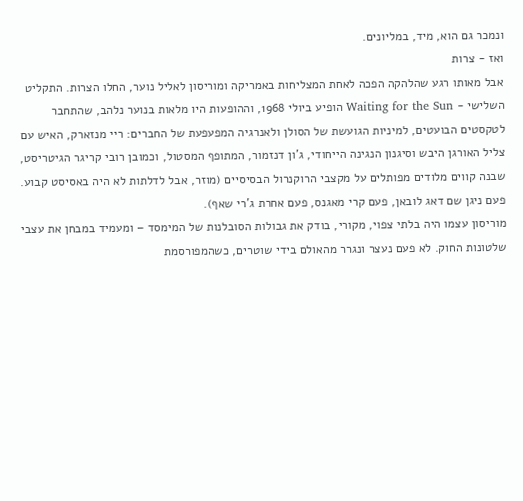ונמכר גם הוא, מיד, במליונים.
ואז - צרות
אבל מאותו רגע שהלהקה הפכה לאחת המצליחות באמריקה ומוריסון לאליל נוער, החלו הצרות. התקליט השלישי - Waiting for the Sun הופיע ביולי 1968, וההופעות היו מלאות בנוער נלהב, שהתחבר לטקסטים הבועטים, למיניות הגועשת של הסולן ולאנרגיה המפעפעת של החברים: ריי מנזארק, האיש עם צליל האורגן היבש וסיגנון הנגינה הייחודי, ג'ון דנזמור, המתופף המסטול, וכמובן רובי קריגר הגיטריסט, שבנה קווים מלודים מפותלים על מקצבי הרוקנרול הבסיסיים (מוזר, אבל לדלתות לא היה באסיסט קבוע. פעם ניגן שם דאג לובאן, פעם קרי מאגנס, פעם אחרת ג'רי שאף).
מוריסון עצמו היה בלתי צפוי, מקורי, בודק את גבולות הסובלנות של המימסד – ומעמיד במבחן את עצבי שלטונות החוק. לא פעם נעצר ונגרר מהאולם בידי שוטרים, כשהמפורסמת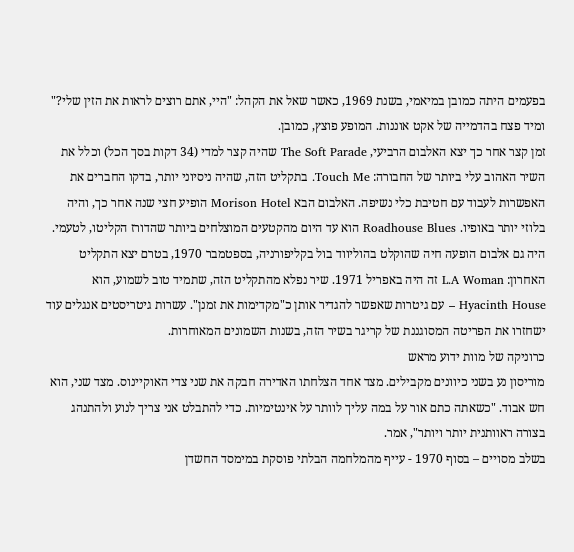בפעמים היתה כמובן במיאמי, בשנת 1969, כאשר שאל את הקהל: "היי, אתם רוצים לראות את הזין שלי?" ומיד פצח בהדמייה של אקט אוננות. המופע פוצץ, כמובן.
זמן קצר אחר כך יצא האלבום הרביעי, The Soft Parade שהיה קצר למדי (34 דקות בסך הכל) וכלל את השיר האהוב עלי ביותר של החבורה: Touch Me. בתקליט הזה, שהיה ניסיוני יותר, בדקו החברים את האפשרות לעבוד עם חטיבת כלי נשיפה. האלבום הבא Morison Hotel הופיע חצי שנה אחר כך, והיה בלוזי יותר באופיו. Roadhouse Blues הוא עד היום מהקטעים המוצלחים ביותר שהדורז הקליטו, לטעמי.
היה גם אלבום הופעה חיה שהוקלט בהוליווד בול בקליפורניה, בספטמבר 1970, בטרם יצא התקליט האחרון: L.A Woman זה היה באפריל 1971. שיר נפלא מהתקליט הזה, שתמיד טוב לשמוע, הוא Hyacinth House – עם גיטרות שאפשר להגדיר אותן כ"מקדימות את זמנן". עשרות גיטריסטים אנגלים עוד ישחזרו את הפריטה המסוגננת של קריגר בשיר הזה, בשנות השמונים המאוחרות.
כרוניקה של מוות ידוע מראש
מוריסון נע בשני כיוונים מקבילים. מצד אחד הצלחתו האדירה חבקה את שני צדי האוקיינוס. מצד שני, הוא חש אבוד. "כשאתה כתם אור על במה עליך לוותר על אינטימיות. כדי להתבלט אני צריך לנוע ולהתנהג בצורה ראוותנית יותר ויותר", אמר.
בשלב מסויים – בסוף 1970 - עייף מהמלחמה הבלתי פוסקת במימסד החשדן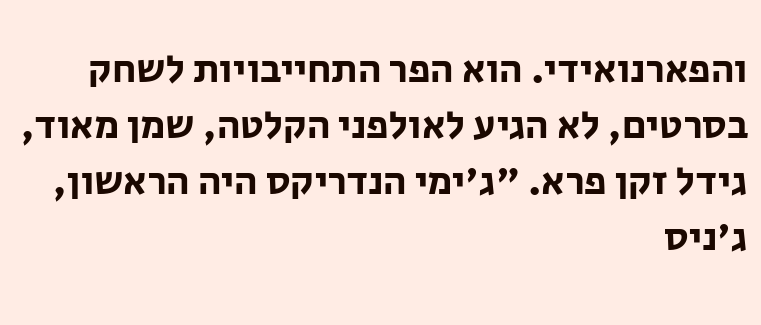והפארנואידי. הוא הפר התחייבויות לשחק בסרטים, לא הגיע לאולפני הקלטה, שמן מאוד, גידל זקן פרא. "ג'ימי הנדריקס היה הראשון, ג'ניס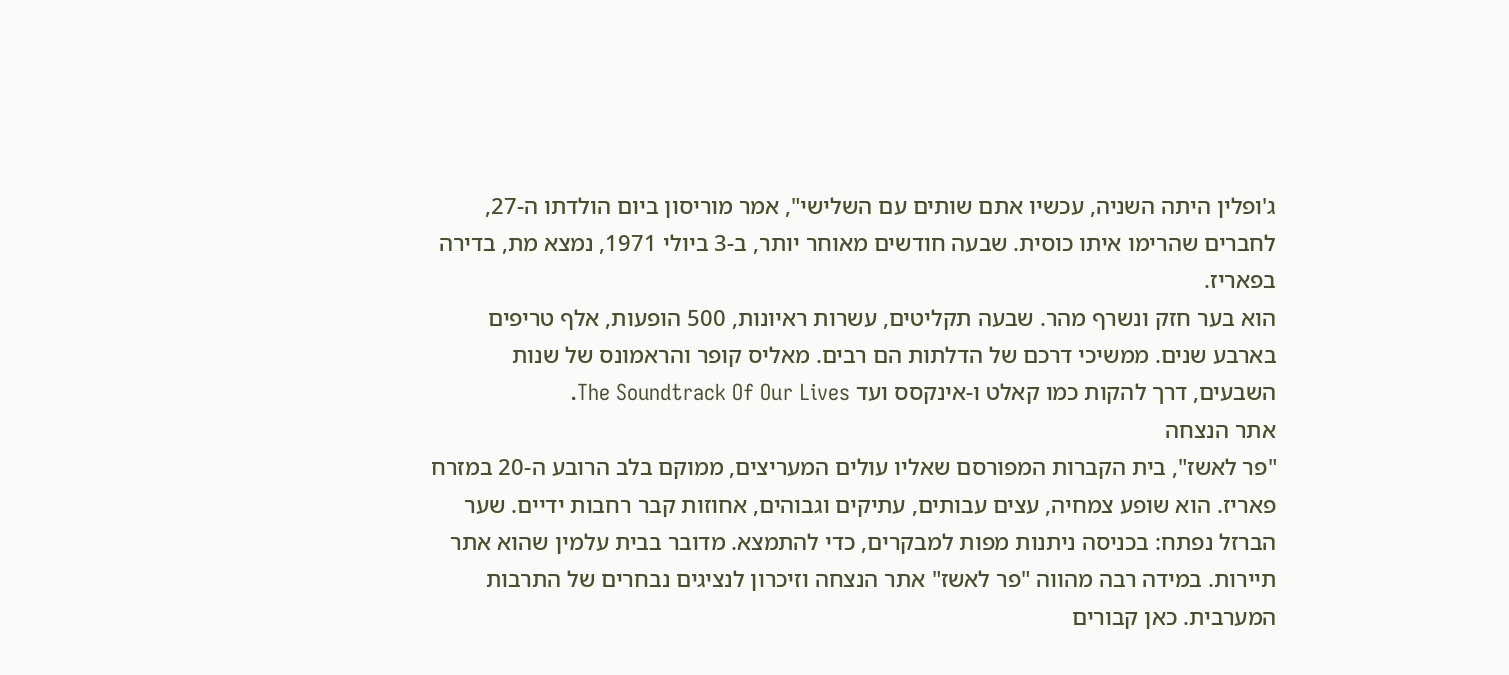ג'ופלין היתה השניה, עכשיו אתם שותים עם השלישי", אמר מוריסון ביום הולדתו ה-27, לחברים שהרימו איתו כוסית. שבעה חודשים מאוחר יותר, ב-3 ביולי 1971, נמצא מת, בדירה בפאריז.
הוא בער חזק ונשרף מהר. שבעה תקליטים, עשרות ראיונות, 500 הופעות, אלף טריפים בארבע שנים. ממשיכי דרכם של הדלתות הם רבים. מאליס קופר והראמונס של שנות השבעים, דרך להקות כמו קאלט ו-אינקסס ועד The Soundtrack Of Our Lives.
אתר הנצחה
"פר לאשז", בית הקברות המפורסם שאליו עולים המעריצים, ממוקם בלב הרובע ה-20 במזרח פאריז. הוא שופע צמחיה, עצים עבותים, עתיקים וגבוהים, אחוזות קבר רחבות ידיים. שער הברזל נפתח: בכניסה ניתנות מפות למבקרים, כדי להתמצא. מדובר בבית עלמין שהוא אתר תיירות. במידה רבה מהווה "פר לאשז" אתר הנצחה וזיכרון לנציגים נבחרים של התרבות המערבית. כאן קבורים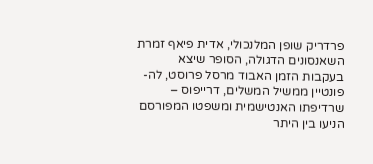פרדריק שופן המלנכולי, אדית פיאף זמרת השאנסונים הדגולה, הסופר שיצא בעקבות הזמן האבוד מרסל פרוסט, לה-פונטיין ממשיל המשלים, דרייפוס – שרדיפתו האנטישמית ומשפטו המפורסם הניעו בין היתר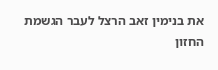את בנימין זאב הרצל לעבר הגשמת החזון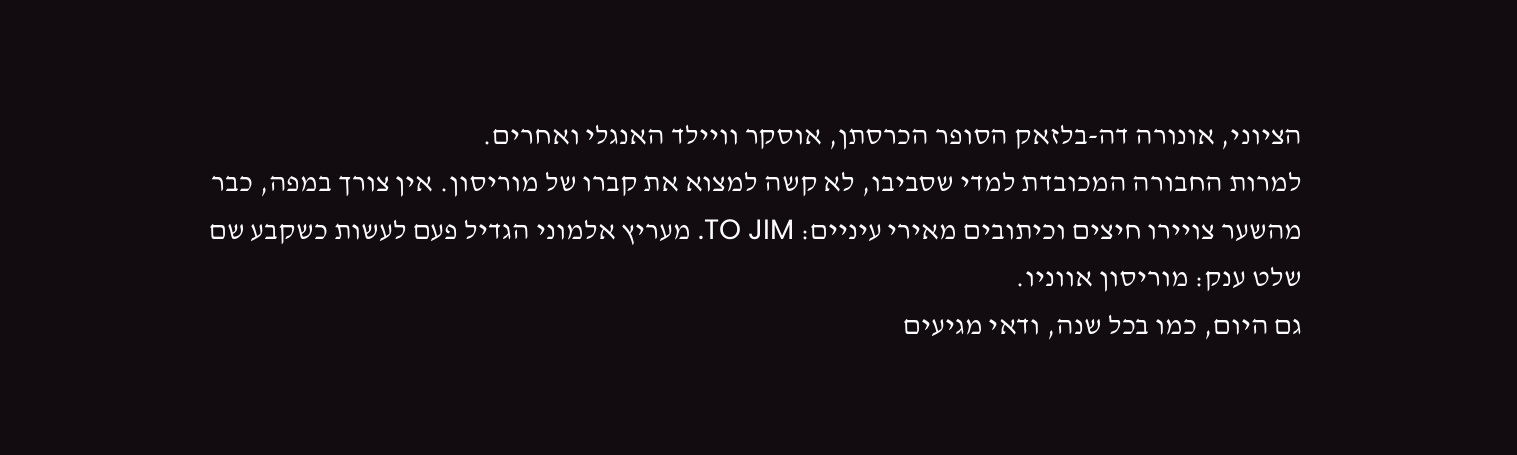הציוני, אונורה דה-בלזאק הסופר הכרסתן, אוסקר וויילד האנגלי ואחרים.
למרות החבורה המכובדת למדי שסביבו, לא קשה למצוא את קברו של מוריסון. אין צורך במפה, כבר מהשער צויירו חיצים וכיתובים מאירי עיניים: TO JIM. מעריץ אלמוני הגדיל פעם לעשות כשקבע שם שלט ענק: מוריסון אווניו.
גם היום, כמו בכל שנה, ודאי מגיעים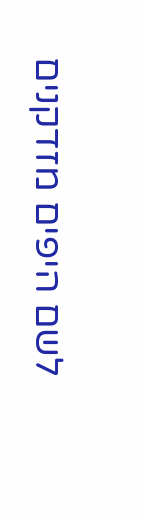לשם היפים מזדקנים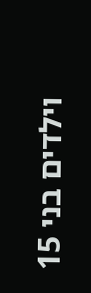וילדים בני 15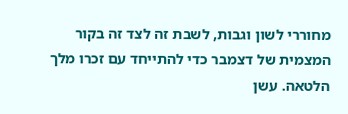מחוררי לשון וגבות, לשבת זה לצד זה בקור המצמית של דצמבר כדי להתייחד עם זכרו מלך הלטאה. עשן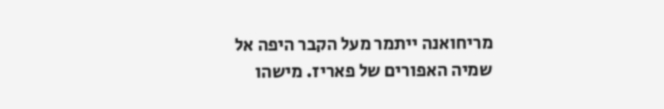מריחואנה ייתמר מעל הקבר היפה אל שמיה האפורים של פאריז. מישהו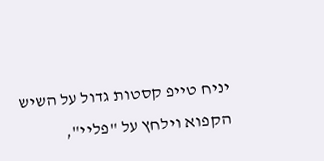יניח טייפ קסטות גדול על השיש הקפוא וילחץ על "פליי",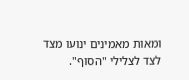ומאות מאמינים ינועו מצד לצד לצלילי "הסוף".